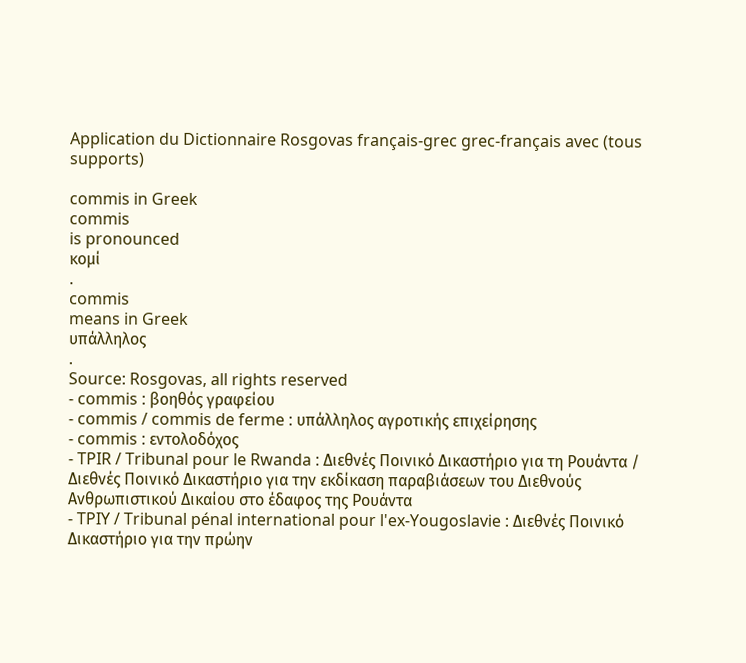Application du Dictionnaire Rosgovas français-grec grec-français avec (tous supports)

commis in Greek
commis
is pronounced
κομί
.
commis
means in Greek
υπάλληλος
.
Source: Rosgovas, all rights reserved
- commis : βοηθός γραφείου
- commis / commis de ferme : υπάλληλος αγροτικής επιχείρησης
- commis : εντολοδόχος
- TPIR / Tribunal pour le Rwanda : Διεθνές Ποινικό Δικαστήριο για τη Ρουάντα / Διεθνές Ποινικό Δικαστήριο για την εκδίκαση παραβιάσεων του Διεθνούς Ανθρωπιστικού Δικαίου στο έδαφος της Ρουάντα
- TPIY / Tribunal pénal international pour l'ex-Yougoslavie : Διεθνές Ποινικό Δικαστήριο για την πρώην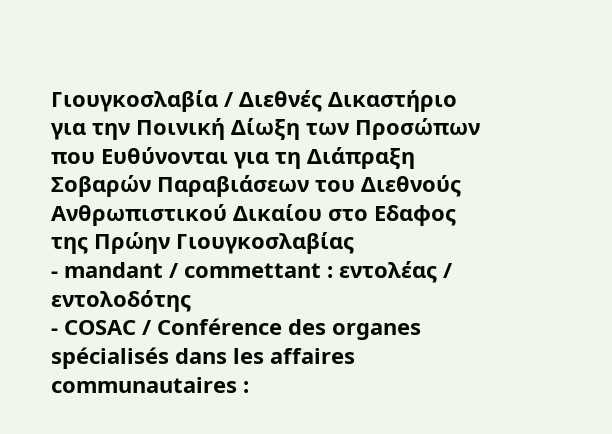Γιουγκοσλαβία / Διεθνές Δικαστήριο για την Ποινική Δίωξη των Προσώπων που Ευθύνονται για τη Διάπραξη Σοβαρών Παραβιάσεων του Διεθνούς Ανθρωπιστικού Δικαίου στο Εδαφος της Πρώην Γιουγκοσλαβίας
- mandant / commettant : εντολέας / εντολοδότης
- COSAC / Conférence des organes spécialisés dans les affaires communautaires :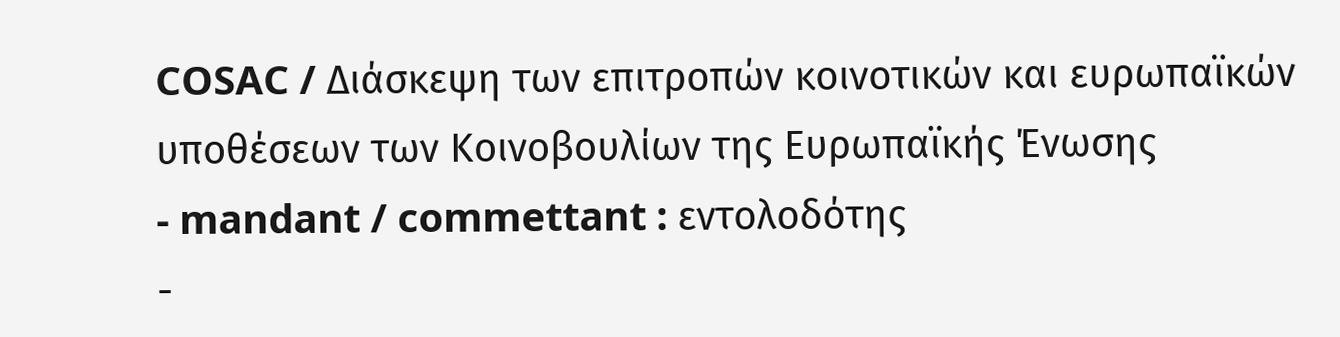COSAC / Διάσκεψη των επιτροπών κοινοτικών και ευρωπαϊκών υποθέσεων των Κοινοβουλίων της Ευρωπαϊκής Ένωσης
- mandant / commettant : εντολοδότης
-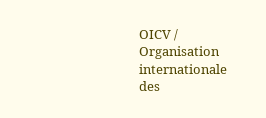OICV / Organisation internationale des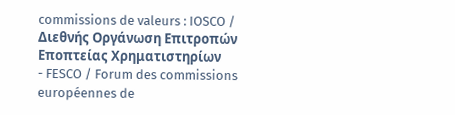commissions de valeurs : IOSCO / Διεθνής Οργάνωση Επιτροπών Εποπτείας Χρηματιστηρίων
- FESCO / Forum des commissions européennes de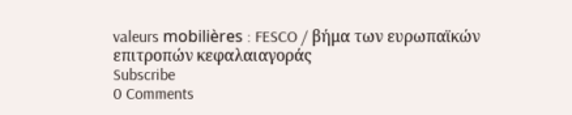valeurs mobilières : FESCO / βήμα των ευρωπαϊκών επιτροπών κεφαλαιαγοράς
Subscribe
0 Comments